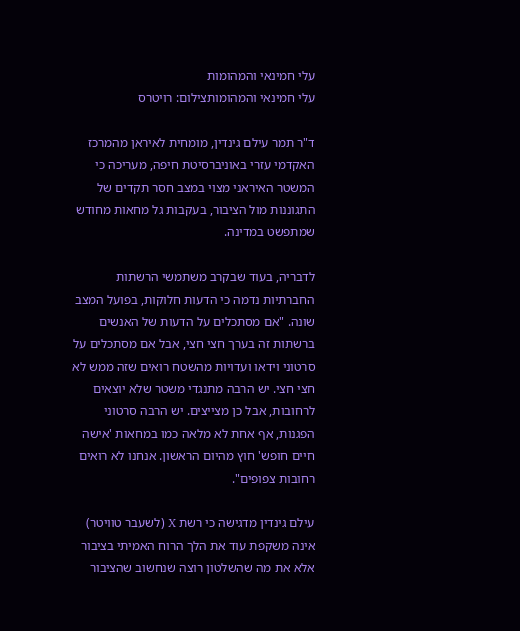עלי חמינאי והמהומות
עלי חמינאי והמהומותצילום: רויטרס

ד"ר תמר עילם גינדין, מומחית לאיראן מהמרכז האקדמי עזרי באוניברסיטת חיפה, מעריכה כי המשטר האיראני מצוי במצב חסר תקדים של התגוננות מול הציבור, בעקבות גל מחאות מחודש שמתפשט במדינה.

לדבריה, בעוד שבקרב משתמשי הרשתות החברתיות נדמה כי הדעות חלוקות, בפועל המצב שונה. "אם מסתכלים על הדעות של האנשים ברשתות זה בערך חצי חצי, אבל אם מסתכלים על סרטוני וידאו ועדויות מהשטח רואים שזה ממש לא חצי חצי. יש הרבה מתנגדי משטר שלא יוצאים לרחובות, אבל כן מצייצים. יש הרבה סרטוני הפגנות, אף אחת לא מלאה כמו במחאות 'אישה חיים חופש' חוץ מהיום הראשון. אנחנו לא רואים רחובות צפופים".

עילם גינדין מדגישה כי רשת X (לשעבר טוויטר) אינה משקפת עוד את הלך הרוח האמיתי בציבור אלא את מה שהשלטון רוצה שנחשוב שהציבור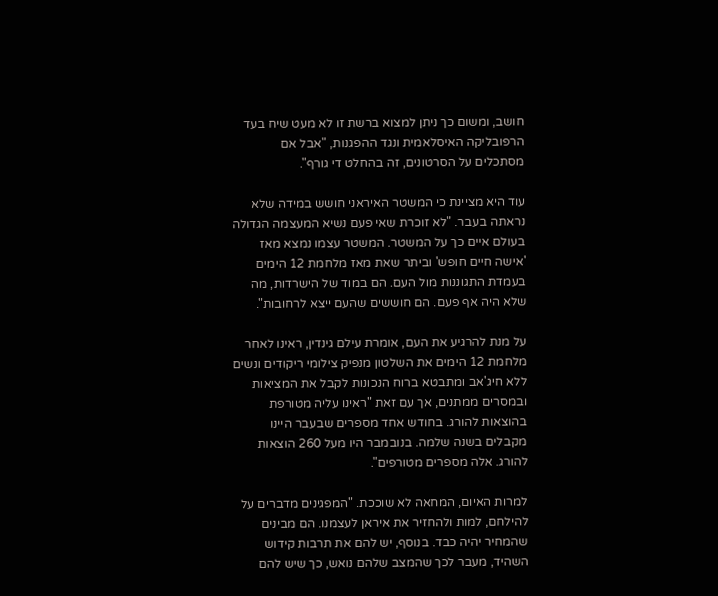חושב, ומשום כך ניתן למצוא ברשת זו לא מעט שיח בעד הרפובליקה האיסלאמית ונגד ההפגנות, "אבל אם מסתכלים על הסרטונים, זה בהחלט די גורף".

עוד היא מציינת כי המשטר האיראני חושש במידה שלא נראתה בעבר. "לא זוכרת שאי פעם נשיא המעצמה הגדולה בעולם איים כך על המשטר. המשטר עצמו נמצא מאז 'אישה חיים חופש' וביתר שאת מאז מלחמת 12 הימים בעמדת התגוננות מול העם. הם במוד של הישרדות, מה שלא היה אף פעם. הם חוששים שהעם ייצא לרחובות".

על מנת להרגיע את העם, אומרת עילם גינדין, ראינו לאחר מלחמת 12 הימים את השלטון מנפיק צילומי ריקודים ונשים ללא חיג'אב ומתבטא ברוח הנכונות לקבל את המציאות ובמסרים ממתנים, אך עם זאת "ראינו עליה מטורפת בהוצאות להורג. בחודש אחד מספרים שבעבר היינו מקבלים בשנה שלמה. בנובמבר היו מעל 260 הוצאות להורג. אלה מספרים מטורפים".

למרות האיום, המחאה לא שוככת. "המפגינים מדברים על להילחם, למות ולהחזיר את איראן לעצמנו. הם מבינים שהמחיר יהיה כבד. בנוסף, יש להם את תרבות קידוש השהיד, מעבר לכך שהמצב שלהם נואש, כך שיש להם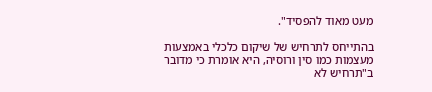מעט מאוד להפסיד".

בהתייחס לתרחיש של שיקום כלכלי באמצעות מעצמות כמו סין ורוסיה, היא אומרת כי מדובר ב"תרחיש לא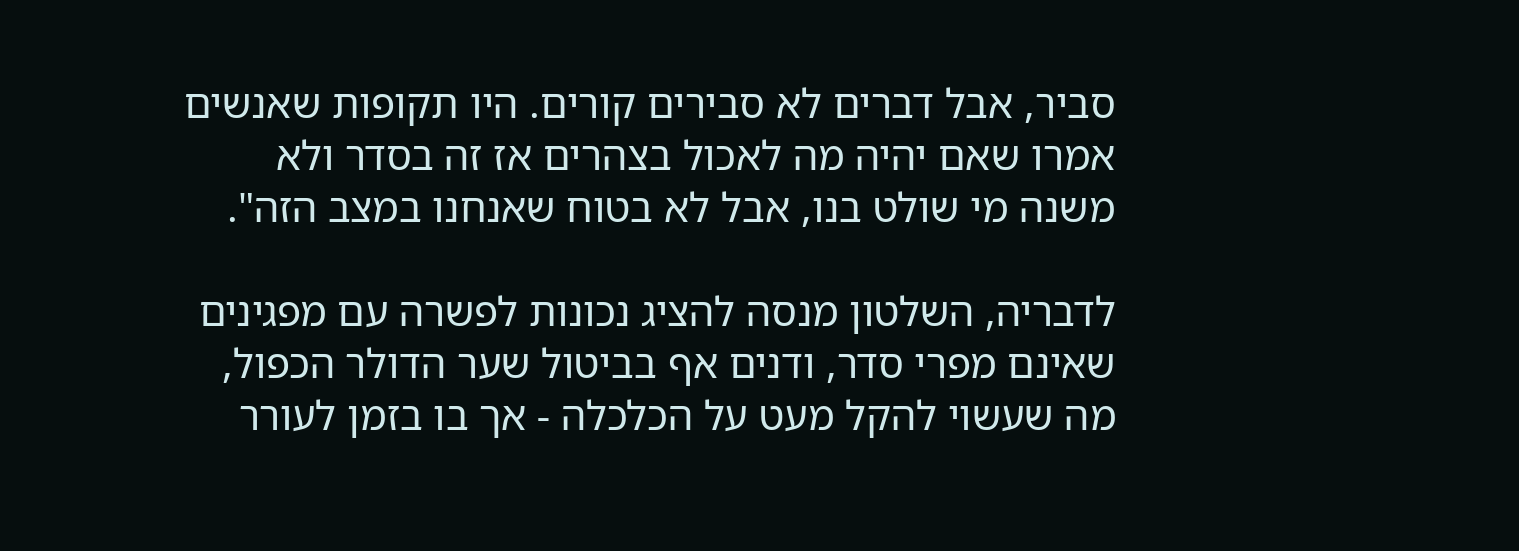סביר, אבל דברים לא סבירים קורים. היו תקופות שאנשים אמרו שאם יהיה מה לאכול בצהרים אז זה בסדר ולא משנה מי שולט בנו, אבל לא בטוח שאנחנו במצב הזה".

לדבריה, השלטון מנסה להציג נכונות לפשרה עם מפגינים שאינם מפרי סדר, ודנים אף בביטול שער הדולר הכפול, מה שעשוי להקל מעט על הכלכלה - אך בו בזמן לעורר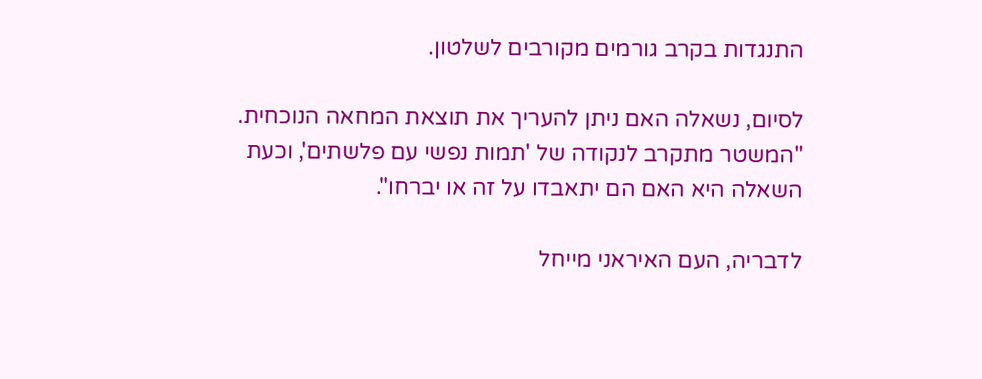התנגדות בקרב גורמים מקורבים לשלטון.

לסיום, נשאלה האם ניתן להעריך את תוצאת המחאה הנוכחית. "המשטר מתקרב לנקודה של 'תמות נפשי עם פלשתים', וכעת השאלה היא האם הם יתאבדו על זה או יברחו".

לדבריה, העם האיראני מייחל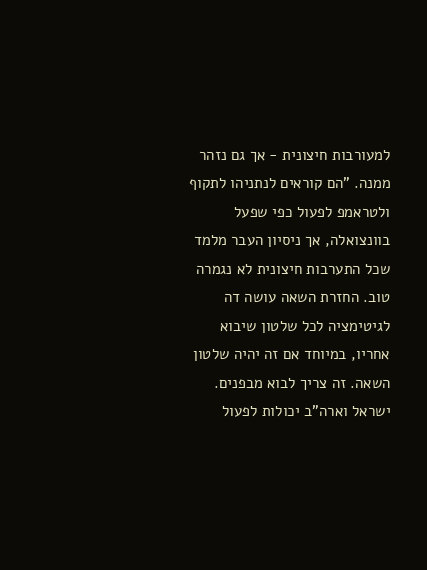למעורבות חיצונית - אך גם נזהר ממנה. "הם קוראים לנתניהו לתקוף ולטראמפ לפעול כפי שפעל בוונצואלה, אך ניסיון העבר מלמד שכל התערבות חיצונית לא נגמרה טוב. החזרת השאה עושה דה לגיטימציה לכל שלטון שיבוא אחריו, במיוחד אם זה יהיה שלטון השאה. זה צריך לבוא מבפנים. ישראל וארה"ב יכולות לפעול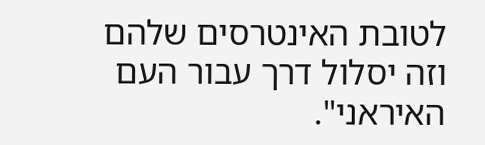לטובת האינטרסים שלהם וזה יסלול דרך עבור העם האיראני".